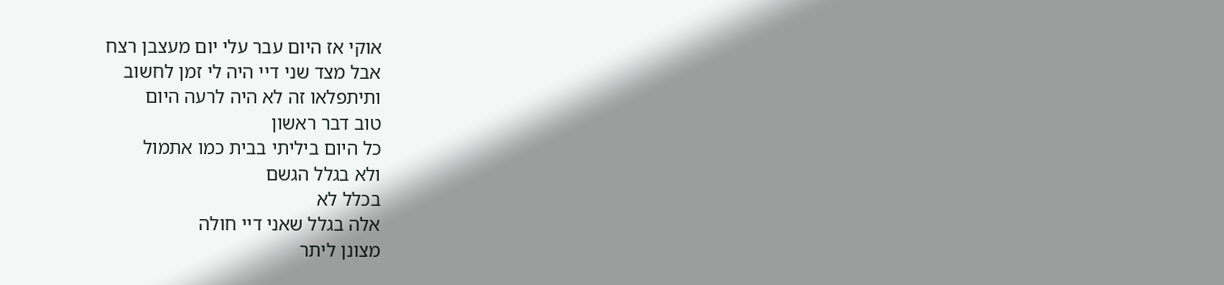אוקי אז היום עבר עלי יום מעצבן רצח
אבל מצד שני דיי היה לי זמן לחשוב
ותיתפלאו זה לא היה לרעה היום
טוב דבר ראשון
כל היום ביליתי בבית כמו אתמול
ולא בגלל הגשם
בכלל לא
אלה בגלל שאני דיי חולה
מצונן ליתר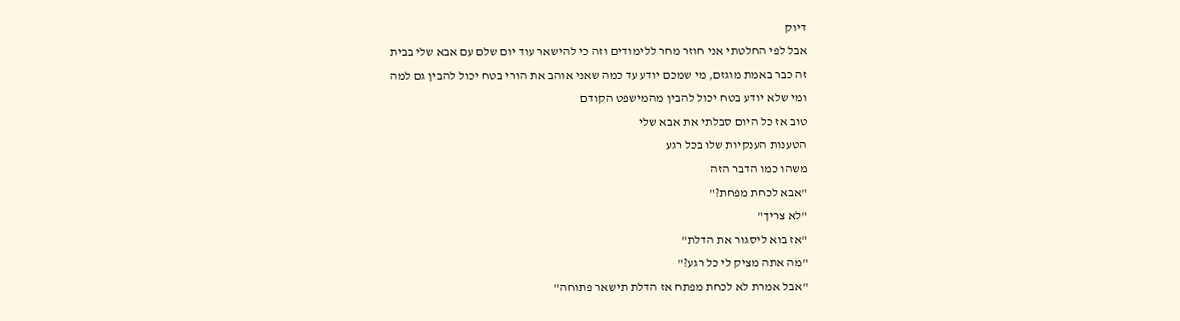דיוק
אבל לפי החלטתי אני חוזר מחר ללימודים וזה כי להישאר עוד יום שלם עם אבא שלי בבית
זה כבר באמת מוגזם, מי שמכם יודע עד כמה שאני אוהב את הורי בטח יכול להבין גם למה
ומי שלא יודע בטח יכול להבין מהמישפט הקודם
טוב אז כל היום סבלתי את אבא שלי
הטענות הענקיות שלו בכל רגע
משהו כמו הדבר הזה
"אבא לכחת מפחת?"
"לא צריך"
"אז בוא ליסגור את הדלת"
"מה אתה מציק לי כל רגע?"
"אבל אמרת לא לכחת מפתח אז הדלת תישאר פתוחה"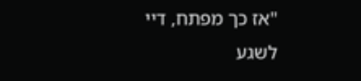"אז כך מפתח, דיי לשגע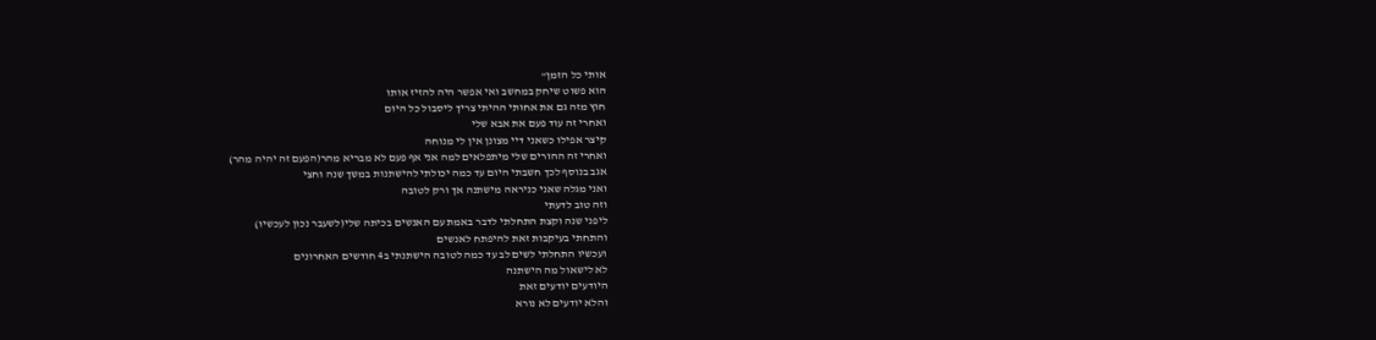אותי כל הזמן"
הוא פשוט שיחק במחשב ואי אפשר היה להזיז אותו
חוץ מזה גם את אחותי ההיתי צריך ליסבול כל היום
ואחרי זה עוד פעם את אבא שלי
קיצר אפילו כשאני דיי מצונן אין לי מנוחה
ואחרי זה ההורים שלי מיתפלאים למה אני אף פעם לא מבריא מהר(הפעם זה יהיה מהר)
אגב בנוסף לכך חשבתי היום עד כמה יכולתי להישתנות במשך שנה וחצי
ואני מגלה שאני כניראה מישתנה אך ורק לטובה
וזה טוב לדעתי
ליפני שנה וקצת התחלתי לדבר באמת עם האנשים בכיתה שלי(לשעבר נכון לעכשיו)
והתחתי בעיקבות זאת להיפתח לאנשים
ועכשיו התחלתי לשים לב עד כמה לטובה הישתנתי ב4 חודשים האחרונים
לא לישאול מה הישתנה
היודעים יודעים זאת
והלא יודעים לא נורא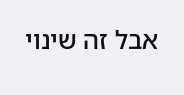אבל זה שינוי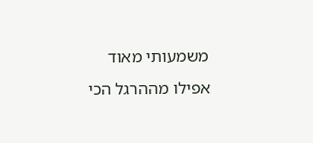משמעותי מאוד
אפילו מההרגל הכי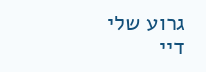גרוע שלי דיי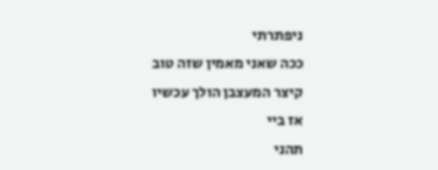ניפתרתי
ככה שאני מאמין שזה טוב
קיצר המעצבן הולך עכשיו
אז ביי
תהני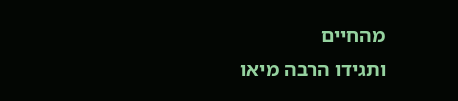מהחיים
ותגידו הרבה מיאו